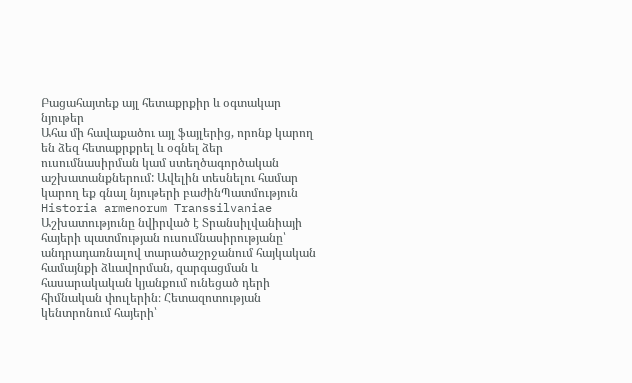Բացահայտեք այլ հետաքրքիր և օգտակար նյութեր
Ահա մի հավաքածու այլ ֆայլերից, որոնք կարող են ձեզ հետաքրքրել և օգնել ձեր ուսումնասիրման կամ ստեղծագործական աշխատանքներում: Ավելին տեսնելու համար կարող եք գնալ նյութերի բաժինՊատմություն
Historia armenorum Transsilvaniae
Աշխատությունը նվիրված է Տրանսիլվանիայի հայերի պատմության ուսումնասիրությանը՝ անդրադառնալով տարածաշրջանում հայկական համայնքի ձևավորման, զարգացման և հասարակական կյանքում ունեցած դերի հիմնական փուլերին։ Հետազոտության կենտրոնում հայերի՝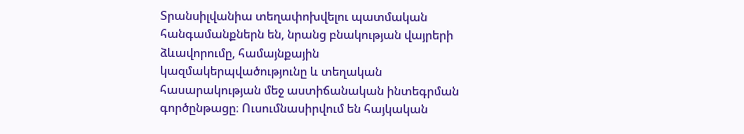Տրանսիլվանիա տեղափոխվելու պատմական հանգամանքներն են, նրանց բնակության վայրերի ձևավորումը, համայնքային կազմակերպվածությունը և տեղական հասարակության մեջ աստիճանական ինտեգրման գործընթացը։ Ուսումնասիրվում են հայկական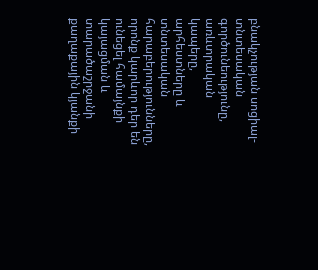բնակչության սոցիալ-տնտեսական գործունեությունը, առևտրական կապերը, արհեստները և տնտեսական հարաբերությունները, որոնք կարևոր դեր են ունեցել համայնքի կայացման և տարածաշրջանի քաղաքային կյանքի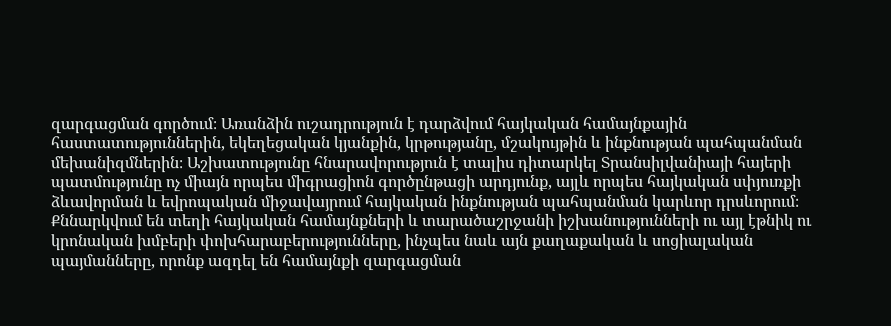զարգացման գործում։ Առանձին ուշադրություն է դարձվում հայկական համայնքային հաստատություններին, եկեղեցական կյանքին, կրթությանը, մշակույթին և ինքնության պահպանման մեխանիզմներին։ Աշխատությունը հնարավորություն է տալիս դիտարկել Տրանսիլվանիայի հայերի պատմությունը ոչ միայն որպես միգրացիոն գործընթացի արդյունք, այլև որպես հայկական սփյուռքի ձևավորման և եվրոպական միջավայրում հայկական ինքնության պահպանման կարևոր դրսևորում։ Քննարկվում են տեղի հայկական համայնքների և տարածաշրջանի իշխանությունների ու այլ էթնիկ ու կրոնական խմբերի փոխհարաբերությունները, ինչպես նաև այն քաղաքական և սոցիալական պայմանները, որոնք ազդել են համայնքի զարգացման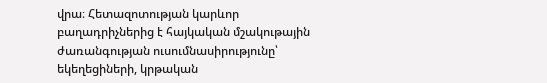վրա։ Հետազոտության կարևոր բաղադրիչներից է հայկական մշակութային ժառանգության ուսումնասիրությունը՝ եկեղեցիների, կրթական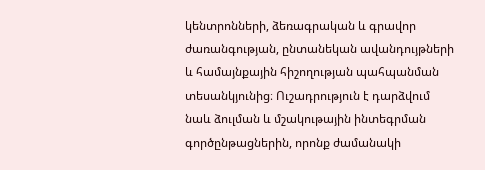կենտրոնների, ձեռագրական և գրավոր ժառանգության, ընտանեկան ավանդույթների և համայնքային հիշողության պահպանման տեսանկյունից։ Ուշադրություն է դարձվում նաև ձուլման և մշակութային ինտեգրման գործընթացներին, որոնք ժամանակի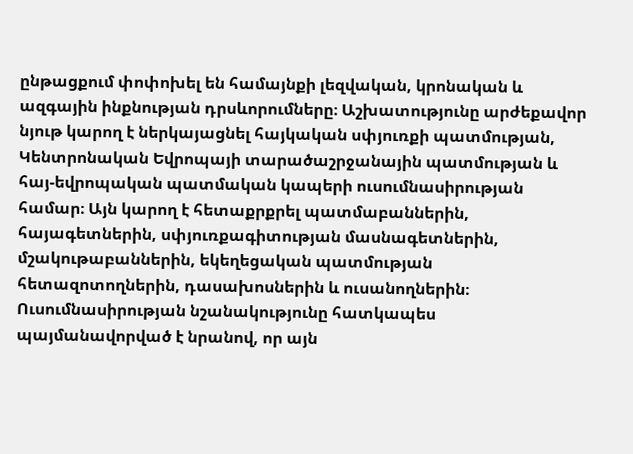ընթացքում փոփոխել են համայնքի լեզվական, կրոնական և ազգային ինքնության դրսևորումները։ Աշխատությունը արժեքավոր նյութ կարող է ներկայացնել հայկական սփյուռքի պատմության, Կենտրոնական Եվրոպայի տարածաշրջանային պատմության և հայ-եվրոպական պատմական կապերի ուսումնասիրության համար։ Այն կարող է հետաքրքրել պատմաբաններին, հայագետներին, սփյուռքագիտության մասնագետներին, մշակութաբաններին, եկեղեցական պատմության հետազոտողներին, դասախոսներին և ուսանողներին։ Ուսումնասիրության նշանակությունը հատկապես պայմանավորված է նրանով, որ այն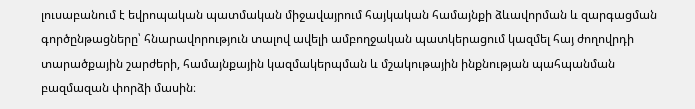լուսաբանում է եվրոպական պատմական միջավայրում հայկական համայնքի ձևավորման և զարգացման գործընթացները՝ հնարավորություն տալով ավելի ամբողջական պատկերացում կազմել հայ ժողովրդի տարածքային շարժերի, համայնքային կազմակերպման և մշակութային ինքնության պահպանման բազմազան փորձի մասին։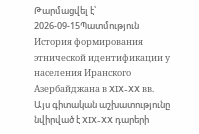Թարմացվել է՝ 2026-09-15Պատմություն
История формирования этнической идентификации у населения Иранского Азербайджана в XIX-XX вв.
Այս գիտական աշխատությունը նվիրված է XIX-XX դարերի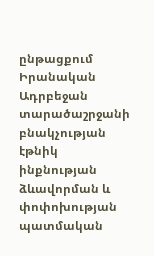ընթացքում Իրանական Ադրբեջան տարածաշրջանի բնակչության էթնիկ ինքնության ձևավորման և փոփոխության պատմական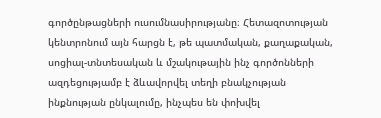գործընթացների ուսումնասիրությանը։ Հետազոտության կենտրոնում այն հարցն է, թե պատմական, քաղաքական, սոցիալ-տնտեսական և մշակութային ինչ գործոնների ազդեցությամբ է ձևավորվել տեղի բնակչության ինքնության ընկալումը, ինչպես են փոխվել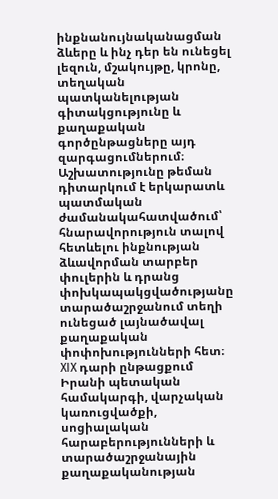ինքնանույնականացման ձևերը և ինչ դեր են ունեցել լեզուն, մշակույթը, կրոնը, տեղական պատկանելության գիտակցությունը և քաղաքական գործընթացները այդ զարգացումներում։ Աշխատությունը թեման դիտարկում է երկարատև պատմական ժամանակահատվածում՝ հնարավորություն տալով հետևելու ինքնության ձևավորման տարբեր փուլերին և դրանց փոխկապակցվածությանը տարածաշրջանում տեղի ունեցած լայնածավալ քաղաքական փոփոխությունների հետ։ XIX դարի ընթացքում Իրանի պետական համակարգի, վարչական կառուցվածքի, սոցիալական հարաբերությունների և տարածաշրջանային քաղաքականության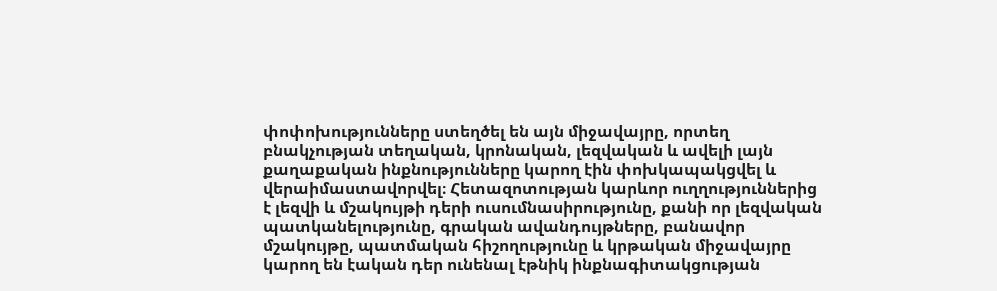փոփոխությունները ստեղծել են այն միջավայրը, որտեղ բնակչության տեղական, կրոնական, լեզվական և ավելի լայն քաղաքական ինքնությունները կարող էին փոխկապակցվել և վերաիմաստավորվել։ Հետազոտության կարևոր ուղղություններից է լեզվի և մշակույթի դերի ուսումնասիրությունը, քանի որ լեզվական պատկանելությունը, գրական ավանդույթները, բանավոր մշակույթը, պատմական հիշողությունը և կրթական միջավայրը կարող են էական դեր ունենալ էթնիկ ինքնագիտակցության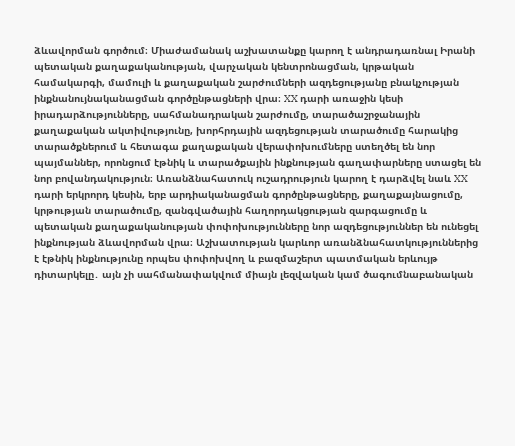ձևավորման գործում։ Միաժամանակ աշխատանքը կարող է անդրադառնալ Իրանի պետական քաղաքականության, վարչական կենտրոնացման, կրթական համակարգի, մամուլի և քաղաքական շարժումների ազդեցությանը բնակչության ինքնանույնականացման գործընթացների վրա։ XX դարի առաջին կեսի իրադարձությունները, սահմանադրական շարժումը, տարածաշրջանային քաղաքական ակտիվությունը, խորհրդային ազդեցության տարածումը հարակից տարածքներում և հետագա քաղաքական վերափոխումները ստեղծել են նոր պայմաններ, որոնցում էթնիկ և տարածքային ինքնության գաղափարները ստացել են նոր բովանդակություն։ Առանձնահատուկ ուշադրություն կարող է դարձվել նաև XX դարի երկրորդ կեսին, երբ արդիականացման գործընթացները, քաղաքայնացումը, կրթության տարածումը, զանգվածային հաղորդակցության զարգացումը և պետական քաղաքականության փոփոխությունները նոր ազդեցություններ են ունեցել ինքնության ձևավորման վրա։ Աշխատության կարևոր առանձնահատկություններից է էթնիկ ինքնությունը որպես փոփոխվող և բազմաշերտ պատմական երևույթ դիտարկելը․ այն չի սահմանափակվում միայն լեզվական կամ ծագումնաբանական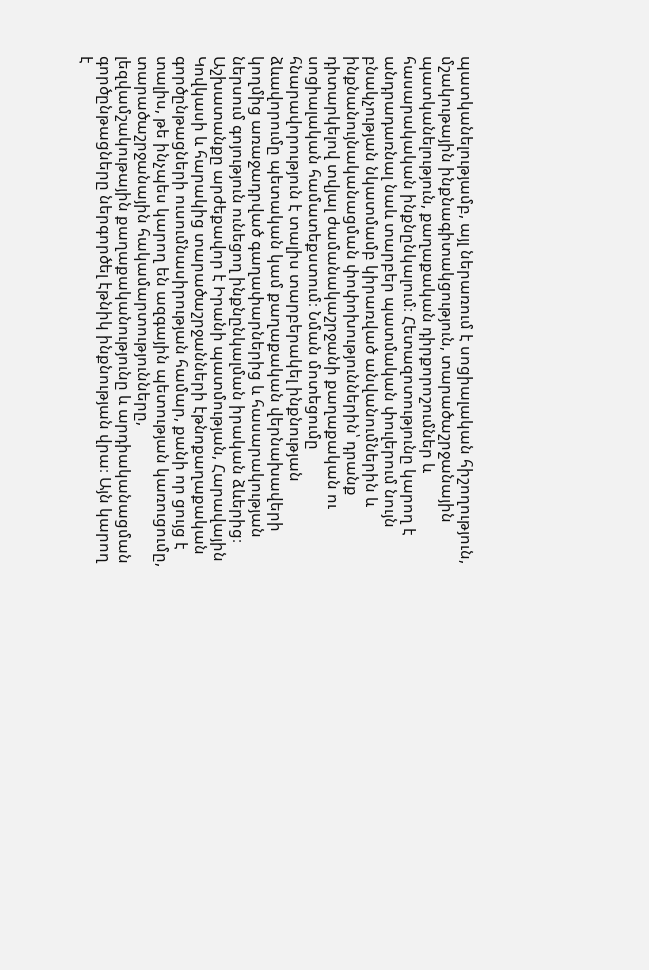պատկանելությամբ, այլ ներառում է սոցիալական հիշողություն, մշակութային ինքնագիտակցություն, տարածաշրջանային պատկանելություն, քաղաքական դիրքորոշումներ և հասարակական ինքնընկալում։ Հետազոտությունը կարող է անդրադառնալ նաև տարբեր պատմական փուլերում նույն բնակչության նկատմամբ կիրառված անվանումներին և ինքնանույնականացման փոփոխություններին՝ դրանք դիտարկելով տվյալ ժամանակաշրջանի քաղաքական ու սոցիալական համատեքստում։ Նման մոտեցումը հնարավորություն է տալիս տարբերակել ինքնության ձևավորումը պետական կամ քաղաքական վերնախավերի կողմից առաջադրված գաղափարներից և հասարակության ներսում գոյություն ունեցող ինքնընկալման իրական ձևերից։ Աշխատանքը արժեքավոր է Իրանի պատմության, Հարավային Կովկասի և հարակից տարածաշրջանների էթնոքաղաքական գործընթացների ուսումնասիրության համար, քանի որ ցույց է տալիս, թե ինչպես կարող են ազգային պետության կառուցումը, տարածաշրջանային հակամարտությունները, լեզվամշակութային քաղաքականությունը և արդիականացման գործընթացները ներգործել էթնիկ ինքնության վրա։ Այն կարող է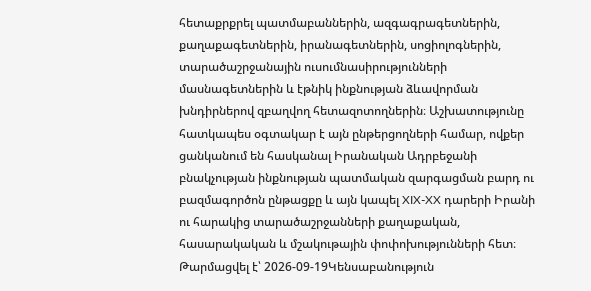հետաքրքրել պատմաբաններին, ազգագրագետներին, քաղաքագետներին, իրանագետներին, սոցիոլոգներին, տարածաշրջանային ուսումնասիրությունների մասնագետներին և էթնիկ ինքնության ձևավորման խնդիրներով զբաղվող հետազոտողներին։ Աշխատությունը հատկապես օգտակար է այն ընթերցողների համար, ովքեր ցանկանում են հասկանալ Իրանական Ադրբեջանի բնակչության ինքնության պատմական զարգացման բարդ ու բազմագործոն ընթացքը և այն կապել XIX-XX դարերի Իրանի ու հարակից տարածաշրջանների քաղաքական, հասարակական և մշակութային փոփոխությունների հետ։
Թարմացվել է՝ 2026-09-19Կենսաբանություն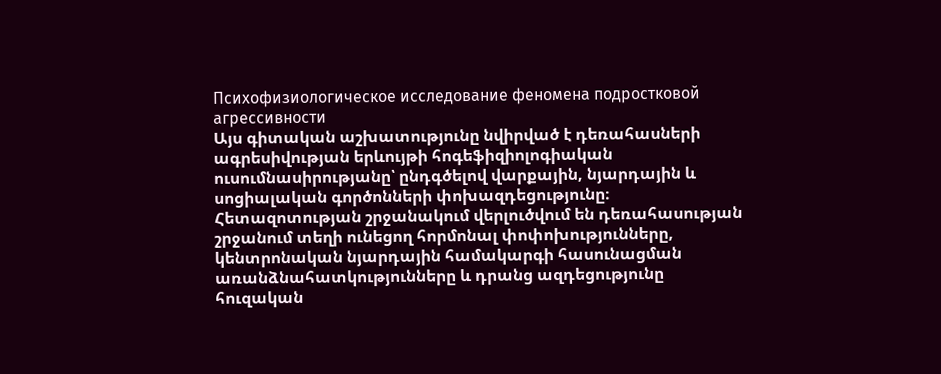Психофизиологическое исследование феномена подростковой агрессивности
Այս գիտական աշխատությունը նվիրված է դեռահասների ագրեսիվության երևույթի հոգեֆիզիոլոգիական ուսումնասիրությանը՝ ընդգծելով վարքային, նյարդային և սոցիալական գործոնների փոխազդեցությունը։ Հետազոտության շրջանակում վերլուծվում են դեռահասության շրջանում տեղի ունեցող հորմոնալ փոփոխությունները, կենտրոնական նյարդային համակարգի հասունացման առանձնահատկությունները և դրանց ազդեցությունը հուզական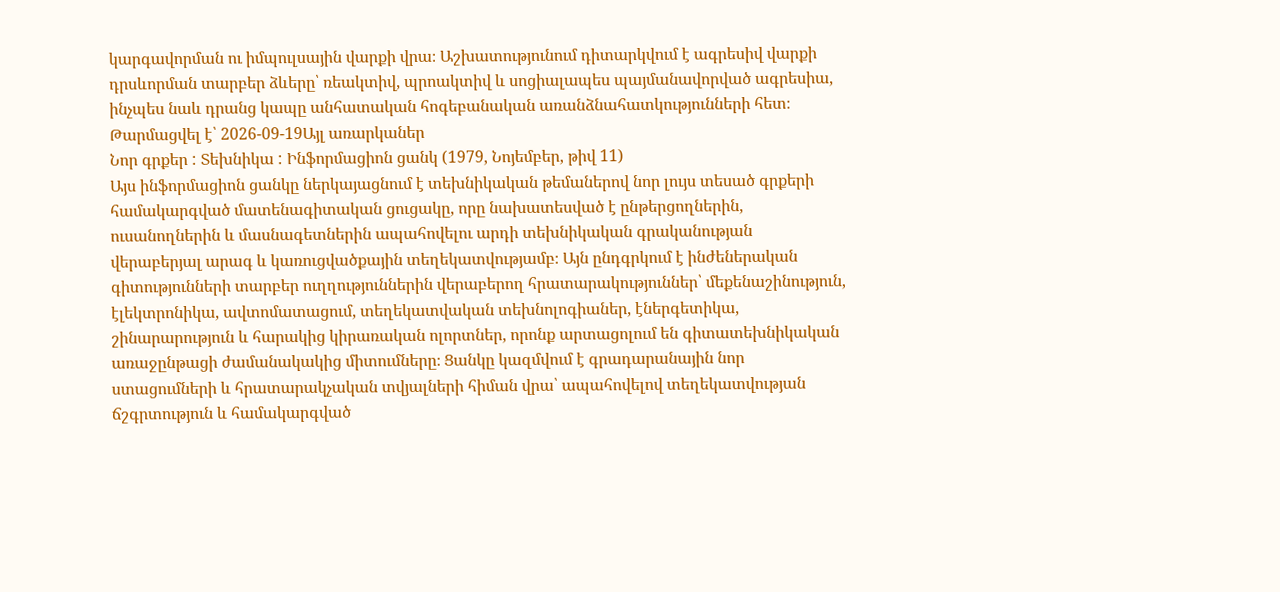կարգավորման ու իմպուլսային վարքի վրա։ Աշխատությունում դիտարկվում է ագրեսիվ վարքի դրսևորման տարբեր ձևերը՝ ռեակտիվ, պրոակտիվ և սոցիալապես պայմանավորված ագրեսիա, ինչպես նաև դրանց կապը անհատական հոգեբանական առանձնահատկությունների հետ։
Թարմացվել է՝ 2026-09-19Այլ առարկաներ
Նոր գրքեր : Տեխնիկա : Ինֆորմացիոն ցանկ (1979, Նոյեմբեր, թիվ 11)
Այս ինֆորմացիոն ցանկը ներկայացնում է տեխնիկական թեմաներով նոր լույս տեսած գրքերի համակարգված մատենագիտական ցուցակը, որը նախատեսված է ընթերցողներին, ուսանողներին և մասնագետներին ապահովելու արդի տեխնիկական գրականության վերաբերյալ արագ և կառուցվածքային տեղեկատվությամբ։ Այն ընդգրկում է ինժեներական գիտությունների տարբեր ուղղություններին վերաբերող հրատարակություններ՝ մեքենաշինություն, էլեկտրոնիկա, ավտոմատացում, տեղեկատվական տեխնոլոգիաներ, էներգետիկա, շինարարություն և հարակից կիրառական ոլորտներ, որոնք արտացոլում են գիտատեխնիկական առաջընթացի ժամանակակից միտումները։ Ցանկը կազմվում է գրադարանային նոր ստացումների և հրատարակչական տվյալների հիման վրա՝ ապահովելով տեղեկատվության ճշգրտություն և համակարգված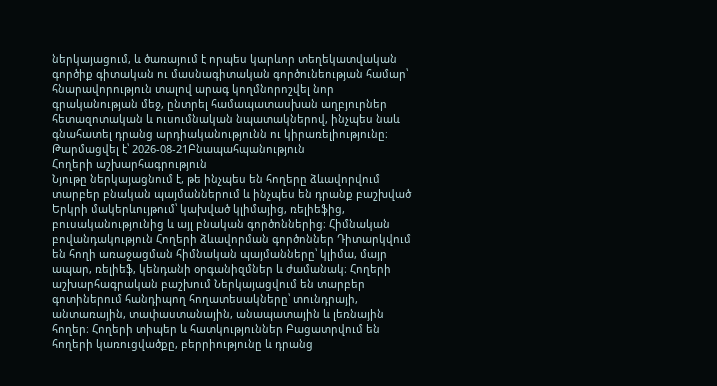ներկայացում, և ծառայում է որպես կարևոր տեղեկատվական գործիք գիտական ու մասնագիտական գործունեության համար՝ հնարավորություն տալով արագ կողմնորոշվել նոր գրականության մեջ, ընտրել համապատասխան աղբյուրներ հետազոտական և ուսումնական նպատակներով, ինչպես նաև գնահատել դրանց արդիականությունն ու կիրառելիությունը։
Թարմացվել է՝ 2026-08-21Բնապահպանություն
Հողերի աշխարհագրություն
Նյութը ներկայացնում է, թե ինչպես են հողերը ձևավորվում տարբեր բնական պայմաններում և ինչպես են դրանք բաշխված Երկրի մակերևույթում՝ կախված կլիմայից, ռելիեֆից, բուսականությունից և այլ բնական գործոններից։ Հիմնական բովանդակություն Հողերի ձևավորման գործոններ Դիտարկվում են հողի առաջացման հիմնական պայմանները՝ կլիմա, մայր ապար, ռելիեֆ, կենդանի օրգանիզմներ և ժամանակ։ Հողերի աշխարհագրական բաշխում Ներկայացվում են տարբեր գոտիներում հանդիպող հողատեսակները՝ տունդրայի, անտառային, տափաստանային, անապատային և լեռնային հողեր։ Հողերի տիպեր և հատկություններ Բացատրվում են հողերի կառուցվածքը, բերրիությունը և դրանց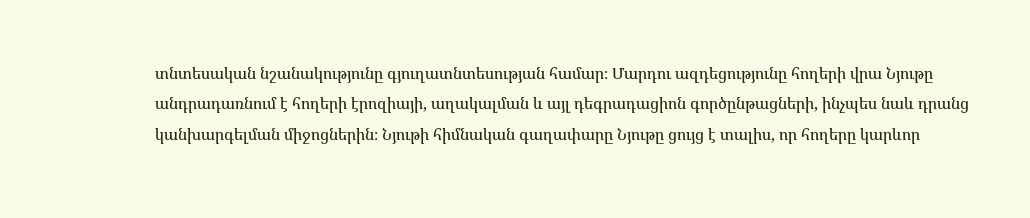տնտեսական նշանակությունը գյուղատնտեսության համար։ Մարդու ազդեցությունը հողերի վրա Նյութը անդրադառնում է հողերի էրոզիայի, աղակալման և այլ դեգրադացիոն գործընթացների, ինչպես նաև դրանց կանխարգելման միջոցներին։ Նյութի հիմնական գաղափարը Նյութը ցույց է տալիս, որ հողերը կարևոր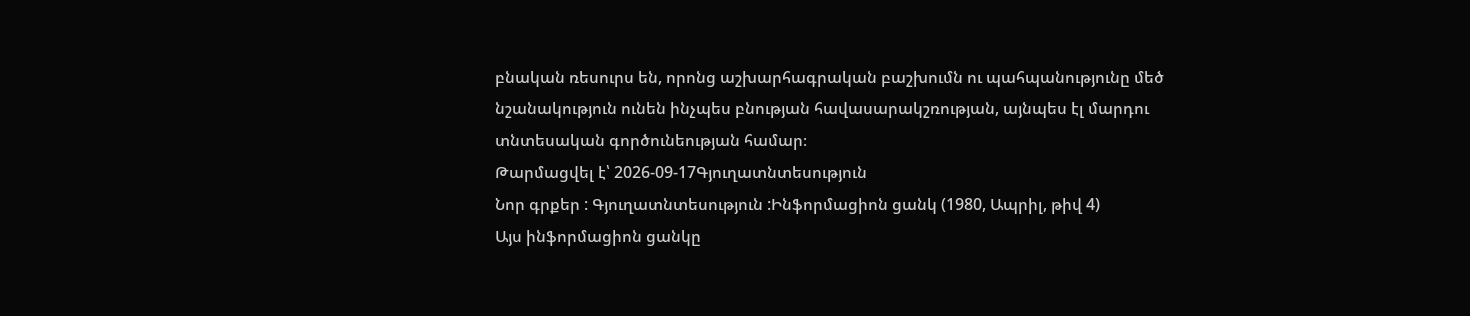բնական ռեսուրս են, որոնց աշխարհագրական բաշխումն ու պահպանությունը մեծ նշանակություն ունեն ինչպես բնության հավասարակշռության, այնպես էլ մարդու տնտեսական գործունեության համար։
Թարմացվել է՝ 2026-09-17Գյուղատնտեսություն
Նոր գրքեր : Գյուղատնտեսություն :Ինֆորմացիոն ցանկ (1980, Ապրիլ, թիվ 4)
Այս ինֆորմացիոն ցանկը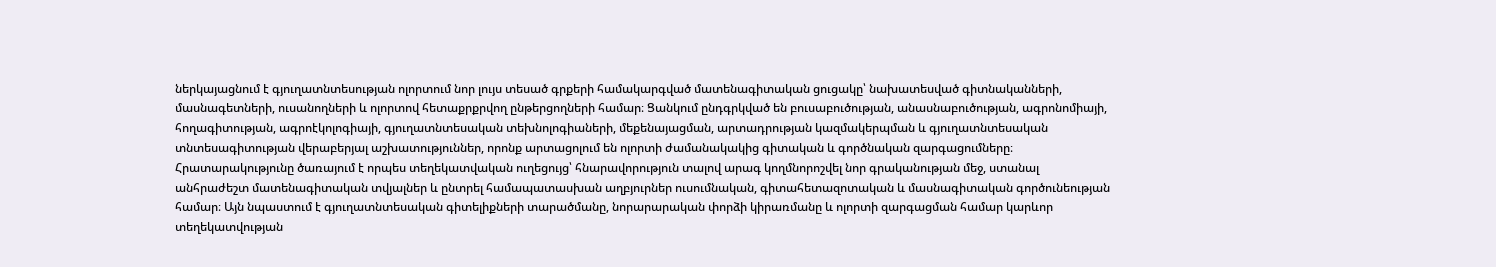ներկայացնում է գյուղատնտեսության ոլորտում նոր լույս տեսած գրքերի համակարգված մատենագիտական ցուցակը՝ նախատեսված գիտնականների, մասնագետների, ուսանողների և ոլորտով հետաքրքրվող ընթերցողների համար։ Ցանկում ընդգրկված են բուսաբուծության, անասնաբուծության, ագրոնոմիայի, հողագիտության, ագրոէկոլոգիայի, գյուղատնտեսական տեխնոլոգիաների, մեքենայացման, արտադրության կազմակերպման և գյուղատնտեսական տնտեսագիտության վերաբերյալ աշխատություններ, որոնք արտացոլում են ոլորտի ժամանակակից գիտական և գործնական զարգացումները։ Հրատարակությունը ծառայում է որպես տեղեկատվական ուղեցույց՝ հնարավորություն տալով արագ կողմնորոշվել նոր գրականության մեջ, ստանալ անհրաժեշտ մատենագիտական տվյալներ և ընտրել համապատասխան աղբյուրներ ուսումնական, գիտահետազոտական և մասնագիտական գործունեության համար։ Այն նպաստում է գյուղատնտեսական գիտելիքների տարածմանը, նորարարական փորձի կիրառմանը և ոլորտի զարգացման համար կարևոր տեղեկատվության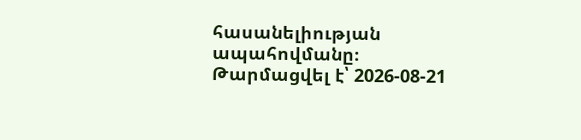հասանելիության ապահովմանը։
Թարմացվել է՝ 2026-08-21